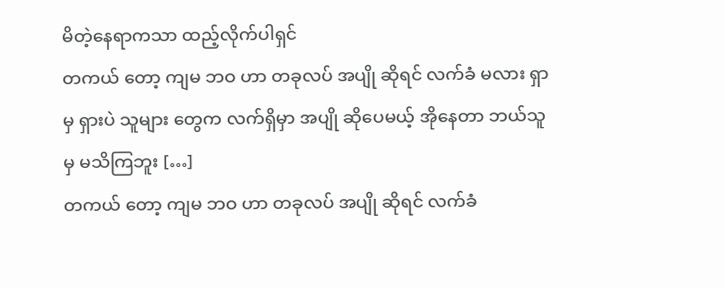မိတဲ့နေရာကသာ ထည့်လိုက်ပါရှင်
တကယ် တော့ ကျမ ဘဝ ဟာ တခုလပ် အပျို ဆိုရင် လက်ခံ မလား ရှာမှ ရှားပဲ သူများ တွေက လက်ရှိမှာ အပျို ဆိုပေမယ့် အိုနေတာ ဘယ်သူမှ မသိကြဘူး […]
တကယ် တော့ ကျမ ဘဝ ဟာ တခုလပ် အပျို ဆိုရင် လက်ခံ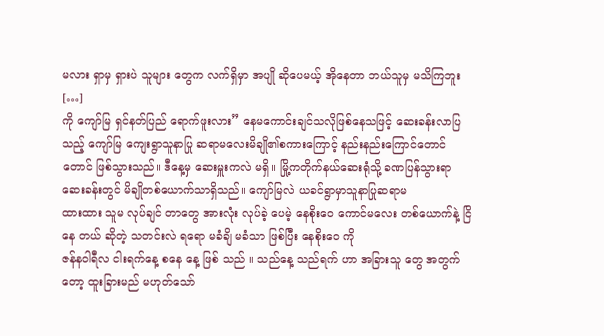မလား ရှာမှ ရှားပဲ သူများ တွေက လက်ရှိမှာ အပျို ဆိုပေမယ့် အိုနေတာ ဘယ်သူမှ မသိကြဘူး […]
ကို ကျော်မြ ရှင်နတ်ပြည် ရောက်ဖူးလား” နေမကောင်းချင်သလိုဖြစ်နေသဖြင့် ဆေးခန်းလာပြသည့် ကျော်မြ ကျေးရွာသူနာပြု ဆရာမလေးမိချို၏စကားကြောင့် နည်းနည်းကြောင်တောင်တောင် ဖြစ်သွားသည်။ ဒီနေ့မှ ဆေးမှူးကလဲ မရှိ။ မြို့ကတိုက်နယ်ဆေးရုံသို့ ခဏပြန်သွားရာ ဆေးခန်းတွင် မိချိုတစ်ယောက်သာရှိသည်။ ကျော်မြလဲ ယခင်ရွာမှာသူနာပြုဆရာမ
ထားထား သူမ လုပ်ချင် တာတွေ အားလုံး လုပ်ခဲ့ ပေမဲ့ နေစိုးဝေ ကောင်မလေး တစ်ယောက်နဲ့ ငြိနေ တယ် ဆိုတဲ့ သတင်းလဲ ရရော မခံချိ မခံသာ ဖြစ်ပြီး နေစိုးဝေ ကို
ဇန်နဝါရီလ ငါးရက်နေ့ စနေ နေ့ ဖြစ် သည် ။ သည်နေ့ သည်ရက် ဟာ အခြားသူ တွေ အတွက်တော့ ထူးခြားမည် မဟုတ်သော်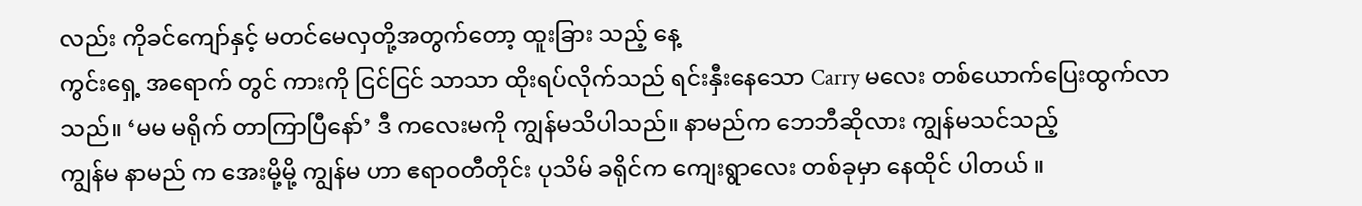လည်း ကိုခင်ကျော်နှင့် မတင်မေလှတို့အတွက်တော့ ထူးခြား သည့် နေ့
ကွင်းရှေ့ အရောက် တွင် ကားကို ငြင်ငြင် သာသာ ထိုးရပ်လိုက်သည် ရင်းနှီးနေသော Carry မလေး တစ်ယောက်ပြေးထွက်လာသည်။ ‘မမ မရိုက် တာကြာပြီနော်’ ဒီ ကလေးမကို ကျွန်မသိပါသည်။ နာမည်က ဘေဘီဆိုလား ကျွန်မသင်သည့်
ကျွန်မ နာမည် က အေးမို့မို့ ကျွန်မ ဟာ ဧရာဝတီတိုင်း ပုသိမ် ခရိုင်က ကျေးရွာလေး တစ်ခုမှာ နေထိုင် ပါတယ် ။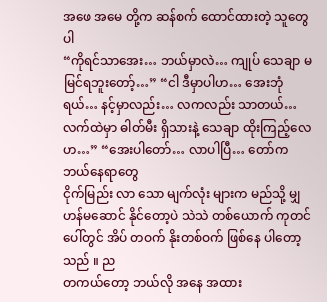အဖေ အမေ တို့က ဆန်စက် ထောင်ထားတဲ့ သူတွေပါ
“ကိုရင်သာအေး… ဘယ်မှာလဲ… ကျုပ် သေချာ မမြင်ရဘူးတော့်…” “ငါ ဒီမှာပါဟ… အေးဘုံရယ်… နင့်မှာလည်း… လကလည်း သာတယ်… လက်ထဲမှာ ဓါတ်မီး ရှိသားနဲ့ သေချာ ထိုးကြည့်လေဟ…” “အေးပါတော်… လာပါပြီ… တော်က ဘယ်နေရာတွေ
ငိုက်မြည်း လာ သော မျက်လုံး များက မည်သို့ မျှ ဟန်မဆောင် နိုင်တော့ပဲ သဲသဲ တစ်ယောက် ကုတင် ပေါ်တွင် အိပ် တဝက် နိုးတစ်ဝက် ဖြစ်နေ ပါတော့သည် ။ ည
တကယ်တော့ ဘယ်လို အနေ အထား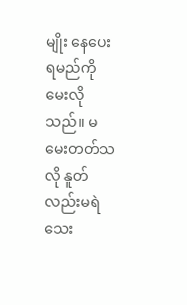မျိုး နေပေး ရမည်ကို မေးလိုသည်။ မမေးတတ်သလို နူတ်လည်းမရဲသေး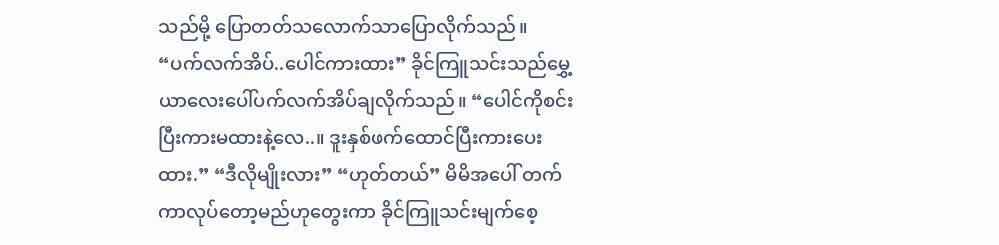သည်မို့ ပြောတတ်သလောက်သာပြောလိုက်သည်။ “ပက်လက်အိပ်..ပေါင်ကားထား” ခိုင်ကြူသင်းသည်မွှေ့ယာလေးပေါ်ပက်လက်အိပ်ချလိုက်သည်။ “ပေါင်ကိုစင်းပြီးကားမထားနဲ့လေ..။ ဒူးနှစ်ဖက်ထောင်ပြီးကားပေးထား.” “ဒီလိုမျိုးလား” “ဟုတ်တယ်” မိမိအပေါ် တက်ကာလုပ်တော့မည်ဟုတွေးကာ ခိုင်ကြူသင်းမျက်စေ့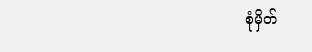စုံမှိတ်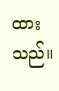ထားသည်။